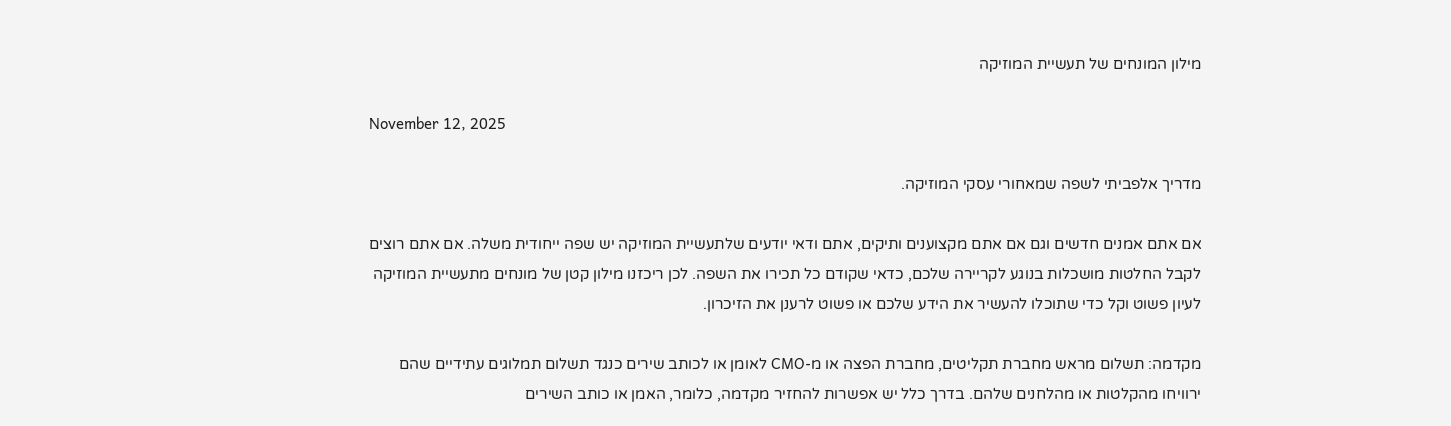מילון המונחים של תעשיית המוזיקה

November 12, 2025

מדריך אלפביתי לשפה שמאחורי עסקי המוזיקה.

אם אתם אמנים חדשים וגם אם אתם מקצוענים ותיקים, אתם ודאי יודעים שלתעשיית המוזיקה יש שפה ייחודית משלה. אם אתם רוצים לקבל החלטות מושכלות בנוגע לקריירה שלכם, כדאי שקודם כל תכירו את השפה. לכן ריכזנו מילון קטן של מונחים מתעשיית המוזיקה לעיון פשוט וקל כדי שתוכלו להעשיר את הידע שלכם או פשוט לרענן את הזיכרון.

מקדמה: תשלום מראש מחברת תקליטים, מחברת הפצה או מ-CMO לאומן או לכותב שירים כנגד תשלום תמלוגים עתידיים שהם ירוויחו מהקלטות או מהלחנים שלהם. בדרך כלל יש אפשרות להחזיר מקדמה, כלומר, האמן או כותב השירים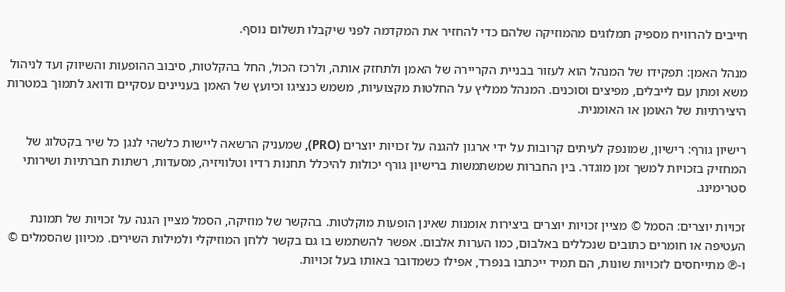חייבים להרוויח מספיק תמלוגים מהמוזיקה שלהם כדי להחזיר את המקדמה לפני שיקבלו תשלום נוסף.

מנהל האמן: תפקידו של המנהל הוא לעזור בבניית הקריירה של האמן ולתחזק אותה, ולרכז הכול, החל בהקלטות, סיבוב ההופעות והשיווק ועד לניהול משא ומתן עם לייבלים, מפיצים וסוכנים. המנהל ממליץ על החלטות מקצועיות, משמש כנציגו וכיועץ של האמן בעניינים עסקיים ודואג לתמוך במטרות היצירתיות של האומן או האומנית.

רישיון גורף: רישיון, שמונפק לעיתים קרובות על ידי ארגון להגנה על זכויות יוצרים (PRO), שמעניק הרשאה ליישות כלשהי לנגן כל שיר בקטלוג של המחזיק בזכויות למשך זמן מוגדר. בין החברות שמשתמשות ברישיון גורף יכולות להיכלל תחנות רדיו וטלוויזיה, מסעדות, רשתות חברתיות ושירותי סטרימינג.

זכויות יוצרים: הסמל © מציין זכויות יוצרים ביצירות אומנות שאינן הופעות מוקלטות. בהקשר של מוזיקה, הסמל מציין הגנה על זכויות של תמונת העטיפה או חומרים כתובים שנכללים באלבום, כמו הערות אלבום. אפשר להשתמש בו גם בקשר ללחן המוזיקלי ולמילות השירים. מכיוון שהסמלים © ו-℗ מתייחסים לזכויות שונות, הם תמיד ייכתבו בנפרד, אפילו כשמדובר באותו בעל זכויות.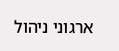ארגוני ניהול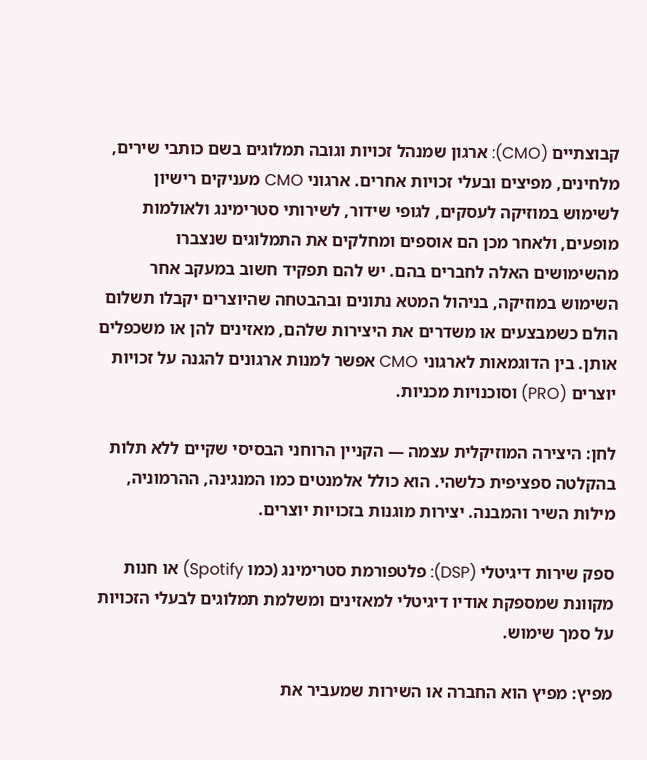קבוצתיים (CMO): ארגון שמנהל זכויות וגובה תמלוגים בשם כותבי שירים, מלחינים, מפיצים ובעלי זכויות אחרים. ארגוני CMO מעניקים רישיון לשימוש במוזיקה לעסקים, לגופי שידור, לשירותי סטרימינג ולאולמות מופעים, ולאחר מכן הם אוספים ומחלקים את התמלוגים שנצברו מהשימושים האלה לחברים בהם. יש להם תפקיד חשוב במעקב אחר השימוש במוזיקה, בניהול המטא נתונים ובהבטחה שהיוצרים יקבלו תשלום הולם כשמבצעים או משדרים את היצירות שלהם, מאזינים להן או משכפלים אותן. בין הדוגמאות לארגוני CMO אפשר למנות ארגונים להגנה על זכויות יוצרים (PRO) וסוכנויות מכניות.

לחן: היצירה המוזיקלית עצמה — הקניין הרוחני הבסיסי שקיים ללא תלות בהקלטה ספציפית כלשהי. הוא כולל אלמנטים כמו המנגינה, ההרמוניה, מילות השיר והמבנה. יצירות מוגנות בזכויות יוצרים.

ספק שירות דיגיטלי (DSP): פלטפורמת סטרימינג (כמו Spotify) או חנות מקוונת שמספקת אודיו דיגיטלי למאזינים ומשלמת תמלוגים לבעלי הזכויות על סמך שימוש.

מפיץ: מפיץ הוא החברה או השירות שמעביר את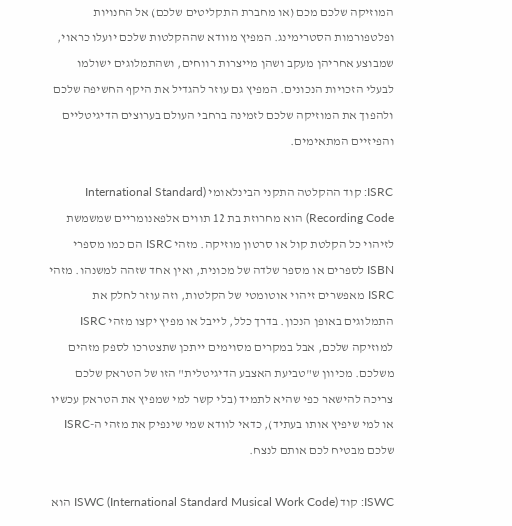המוזיקה שלכם מכם (או מחברת התקליטים שלכם) אל החנויות ופלטפורמות הסטרימינג. המפיץ מוודא שההקלטות שלכם יועלו כראוי, שמבוצע אחריהן מעקב ושהן מייצרות רווחים, ושהתמלוגים ישולמו לבעלי הזכויות הנכונים. המפיץ גם עוזר להגדיל את היקף החשיפה שלכם ולהפוך את המוזיקה שלכם לזמינה ברחבי העולם בערוצים הדיגיטליים והפיזיים המתאימים.

ISRC: קוד ההקלטה התקני הבינלאומי (International Standard Recording Code) הוא מחרוזת בת 12 תווים אלפאנומריים שמשמשת לזיהוי כל הקלטת קול או סרטון מוזיקה. מזהי ISRC הם כמו מספרי ISBN לספרים או מספר שלדה של מכונית, ואין אחד שזהה למשנהו. מזהי ISRC מאפשרים זיהוי אוטומטי של הקלטות, וזה עוזר לחלק את התמלוגים באופן הנכון. בדרך כלל, לייבל או מפיץ יקצו מזהי ISRC למוזיקה שלכם, אבל במקרים מסוימים ייתכן שתצטרכו לספק מזהים משלכם. מכיוון ש"טביעת האצבע הדיגיטלית" הזו של הטראק שלכם צריכה להישאר כפי שהיא לתמיד (בלי קשר למי שמפיץ את הטראק עכשיו או למי שיפיץ אותו בעתיד), כדאי לוודא שמי שינפיק את מזהי ה-ISRC שלכם מבטיח לכם אותם לנצח.

ISWC: קוד ISWC (International Standard Musical Work Code) הוא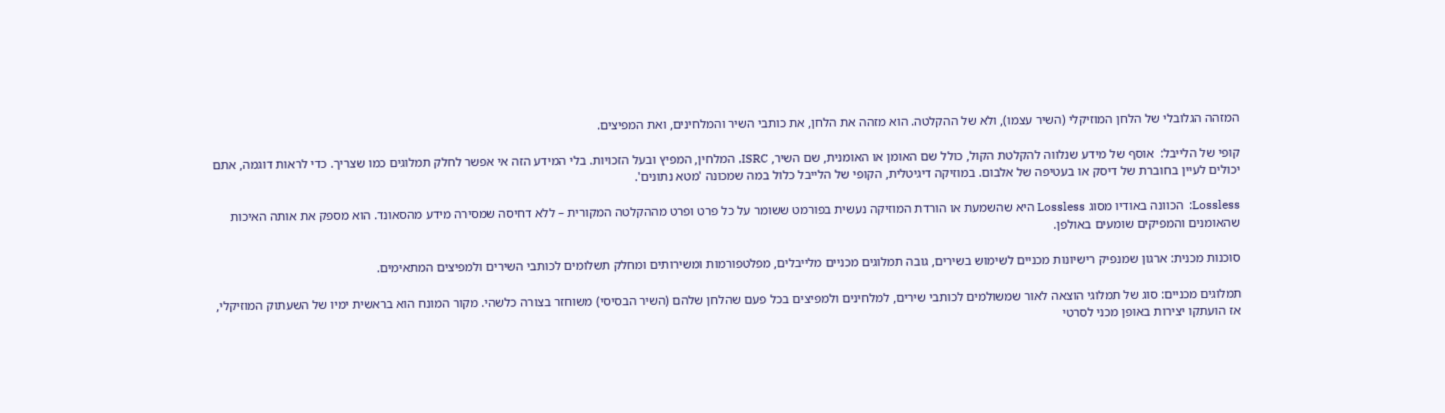המזהה הגלובלי של הלחן המוזיקלי (השיר עצמו), ולא של ההקלטה. הוא מזהה את הלחן, את כותבי השיר והמלחינים, ואת המפיצים.

קופי של הלייבל:  אוסף של מידע שנלווה להקלטת הקול, כולל שם האומן או האומנית, שם השיר, ISRC, המלחין, המפיץ ובעל הזכויות. בלי המידע הזה אי אפשר לחלק תמלוגים כמו שצריך. כדי לראות דוגמה, אתם יכולים לעיין בחוברת של דיסק או בעטיפה של אלבום. במוזיקה דיגיטלית, הקופי של הלייבל כלול במה שמכונה 'מטא נתונים'.

Lossless:  הכוונה באודיו מסוג Lossless היא שהשמעת או הורדת המוזיקה נעשית בפורמט ששומר על כל פרט ופרט מההקלטה המקורית – ללא דחיסה שמסירה מידע מהסאונד. הוא מספק את אותה האיכות שהאומנים והמפיקים שומעים באולפן.

סוכנות מכנית: ארגון שמנפיק רישיונות מכניים לשימוש בשירים, גובה תמלוגים מכניים מלייבלים, מפלטפורמות ומשירותים ומחלק תשלומים לכותבי השירים ולמפיצים המתאימים.

תמלוגים מכניים: סוג של תמלוגי הוצאה לאור שמשולמים לכותבי שירים, למלחינים ולמפיצים בכל פעם שהלחן שלהם (השיר הבסיסי) משוחזר בצורה כלשהי. מקור המונח הוא בראשית ימיו של השעתוק המוזיקלי, אז הועתקו יצירות באופן מכני לסרטי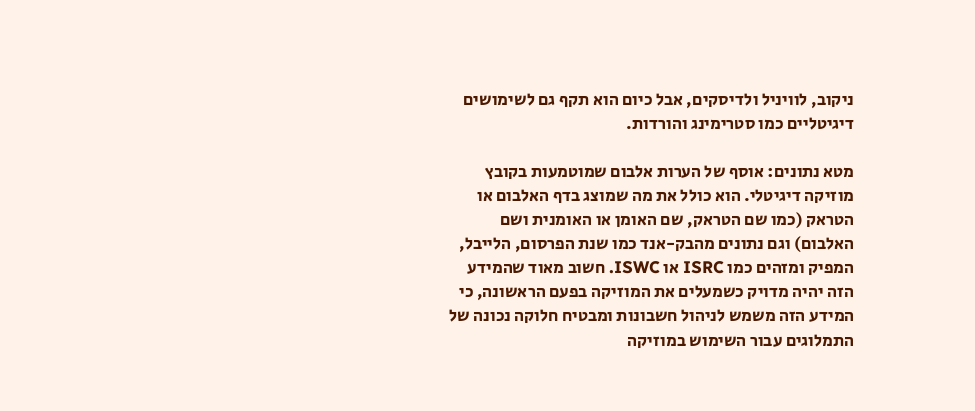ניקוב, לוויניל ולדיסקים, אבל כיום הוא תקף גם לשימושים דיגיטליים כמו סטרימינג והורדות.

מטא נתונים: אוסף של הערות אלבום שמוטמעות בקובץ מוזיקה דיגיטלי. הוא כולל את מה שמוצג בדף האלבום או הטראק (כמו שם הטראק, שם האומן או האומנית ושם האלבום) וגם נתונים מהבק-אנד כמו שנת הפרסום, הלייבל, המפיק ומזהים כמו ISRC או ISWC. חשוב מאוד שהמידע הזה יהיה מדויק כשמעלים את המוזיקה בפעם הראשונה, כי המידע הזה משמש לניהול חשבונות ומבטיח חלוקה נכונה של התמלוגים עבור השימוש במוזיקה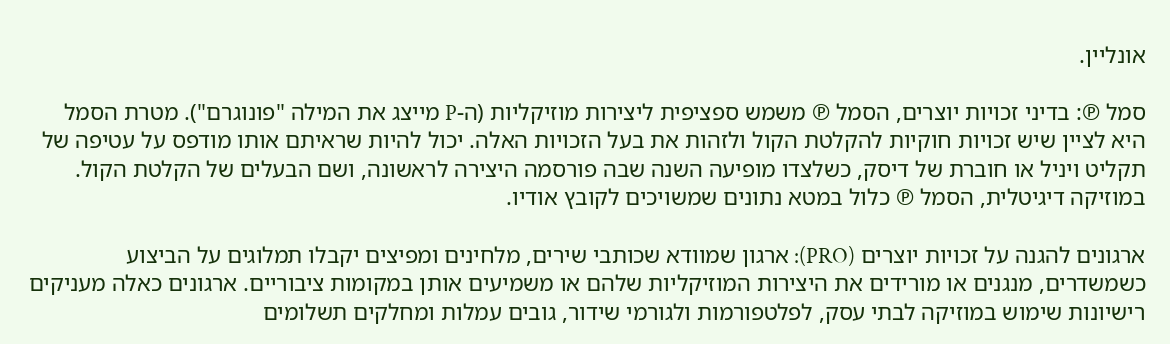אונליין.

סמל ℗: בדיני זכויות יוצרים, הסמל ℗ משמש ספציפית ליצירות מוזיקליות (ה-P מייצג את המילה "פונוגרם"). מטרת הסמל היא לציין שיש זכויות חוקיות להקלטת הקול ולזהות את בעל הזכויות האלה. יכול להיות שראיתם אותו מודפס על עטיפה של תקליט ויניל או חוברת של דיסק, כשלצדו מופיעה השנה שבה פורסמה היצירה לראשונה, ושם הבעלים של הקלטת הקול. במוזיקה דיגיטלית, הסמל ℗ כלול במטא נתונים שמשויכים לקובץ אודיו.

ארגונים להגנה על זכויות יוצרים (PRO): ארגון שמוודא שכותבי שירים, מלחינים ומפיצים יקבלו תמלוגים על הביצוע כשמשדרים, מנגנים או מורידים את היצירות המוזיקליות שלהם או משמיעים אותן במקומות ציבוריים. ארגונים כאלה מעניקים רישיונות שימוש במוזיקה לבתי עסק, לפלטפורמות ולגורמי שידור, גובים עמלות ומחלקים תשלומים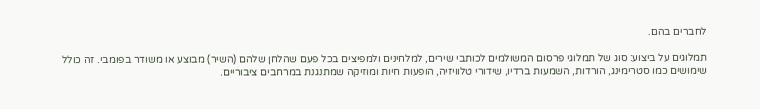לחברים בהם.

תמלוגים על ביצוע: סוג של תמלוגי פרסום המשולמים לכותבי שירים, למלחינים ולמפיצים בכל פעם שהלחן שלהם (השיר) מבוצע או משודר בפומבי. זה כולל שימושים כמו סטרימינג, הורדות, השמעות ברדיו, שידורי טלוויזיה, הופעות חיות ומוזיקה שמתנגנת במרחבים ציבוריים.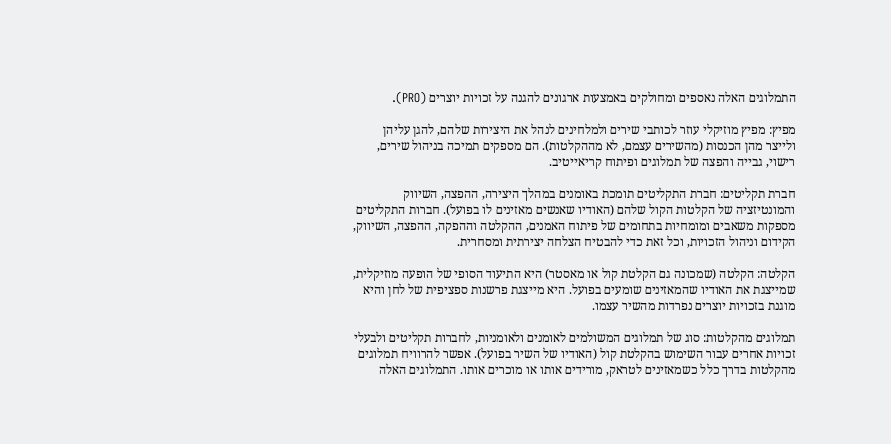התמלוגים האלה נאספים ומחולקים באמצעות ארגונים להגנה על זכויות יוצרים (PRO).

מפיץ: מפיץ מוזיקלי עוזר לכותבי שירים ולמלחינים לנהל את היצירות שלהם, להגן עליהן ולייצר מהן הכנסות (מהשירים עצמם, לא מההקלטות). הם מספקים תמיכה בניהול שירים, רישוי, גבייה והפצה של תמלוגים ופיתוח קריאייטיב.

חברת תקליטים: חברת התקליטים תומכת באומנים במהלך היצירה, ההפצה, השיווק והמונטיזציה של הקלטות הקול שלהם (האודיו שאנשים מאזינים לו בפועל). חברות התקליטים מספקות משאבים ומומחיות בתחומים של פיתוח האמנים, ההקלטה וההפקה, ההפצה, השיווק, הקידום וניהול הזכויות, וכל זאת כדי להבטיח הצלחה יצירתית ומסחרית.

הקלטה: הקלטה (שמכונה גם הקלטת קול או מאסטר) היא התיעוד הסופי של הופעה מוזיקלית, שמייצגת את האודיו שהמאזינים שומעים בפועל. היא מייצגת פרשנות ספציפית של לחן והיא מוגנת בזכויות יוצרים נפרדות מהשיר עצמו.

תמלוגים מהקלטות: סוג של תמלוגים המשולמים לאומנים ולאומניות, לחברות תקליטים ולבעלי זכויות אחרים עבור השימוש בהקלטת קול (האודיו של השיר בפועל). אפשר להרוויח תמלוגים מהקלטות בדרך כלל כשמאזינים לטראק, מורידים אותו או מוכרים אותו. התמלוגים האלה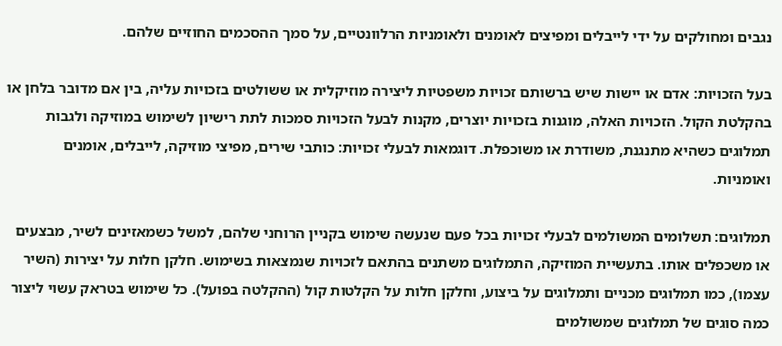נגבים ומחולקים על ידי לייבלים ומפיצים לאומנים ולאומניות הרלוונטיים, על סמך ההסכמים החוזיים שלהם.

בעל הזכויות: אדם או יישות שיש ברשותם זכויות משפטיות ליצירה מוזיקלית או ששולטים בזכויות עליה, בין אם מדובר בלחן או בהקלטת הקול. הזכויות האלה, מוגנות בזכויות יוצרים, מקנות לבעל הזכויות סמכות לתת רישיון לשימוש במוזיקה ולגבות תמלוגים כשהיא מתנגנת, משודרת או משוכפלת. דוגמאות לבעלי זכויות: כותבי שירים, מפיצי מוזיקה, לייבלים, אומנים ואומניות.

תמלוגים: תשלומים המשולמים לבעלי זכויות בכל פעם שנעשה שימוש בקניין הרוחני שלהם, למשל כשמאזינים לשיר, מבצעים או משכפלים אותו. בתעשיית המוזיקה, התמלוגים משתנים בהתאם לזכויות שנמצאות בשימוש. חלקן חלות על יצירות (השיר עצמו), כמו תמלוגים מכניים ותמלוגים על ביצוע, וחלקן חלות על הקלטות קול (ההקלטה בפועל). כל שימוש בטראק עשוי ליצור כמה סוגים של תמלוגים שמשולמים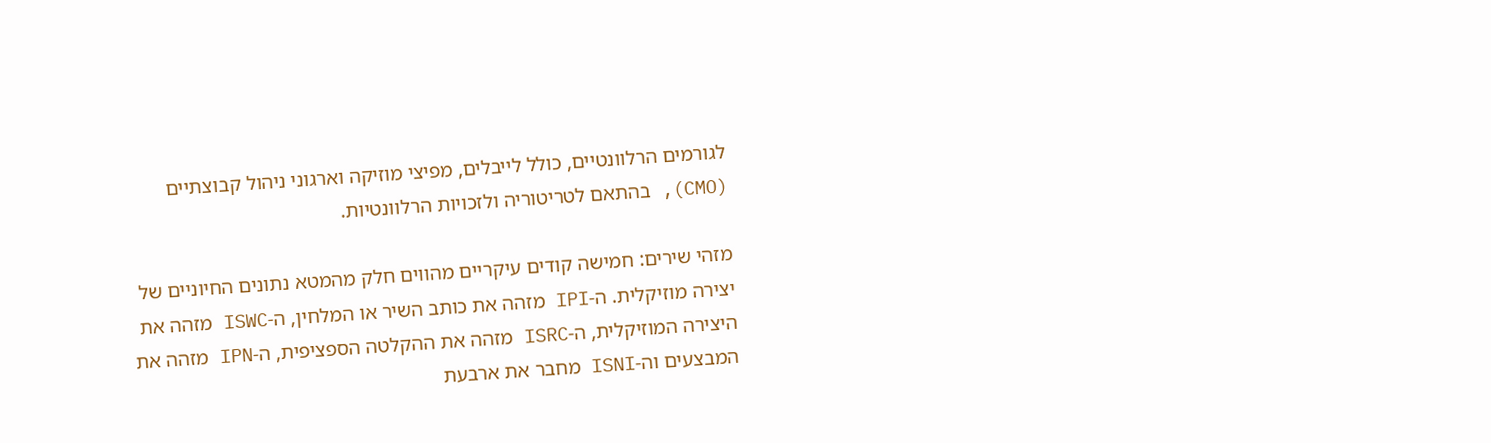לגורמים הרלוונטיים, כולל לייבלים, מפיצי מוזיקה וארגוני ניהול קבוצתיים (CMO), בהתאם לטריטוריה ולזכויות הרלוונטיות.

מזהי שירים: חמישה קודים עיקריים מהווים חלק מהמטא נתונים החיוניים של יצירה מוזיקלית. ה-IPI מזהה את כותב השיר או המלחין, ה-ISWC מזהה את היצירה המוזיקלית, ה-ISRC מזהה את ההקלטה הספציפית, ה-IPN מזהה את המבצעים וה-ISNI מחבר את ארבעת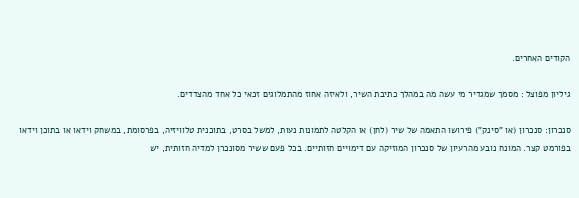הקודים האחרים.

גיליון מפוצל : מסמך שמגדיר מי עשה מה במהלך כתיבת השיר, ולאיזה אחוז מהתמלוגים זכאי כל אחד מהצדדים.

סנכרון: סנכרון (או "סינק") פירושו התאמה של שיר (לחן) או הקלטה לתמונות נעות, למשל בסרט, בתוכנית טלוויזיה, בפרסומת, במשחק וידאו או בתוכן וידאו בפורמט קצר. המונח נובע מהרעיון של סנכרון המוזיקה עם דימויים חזותיים. בכל פעם ששיר מסונכרן למדיה חזותית, יש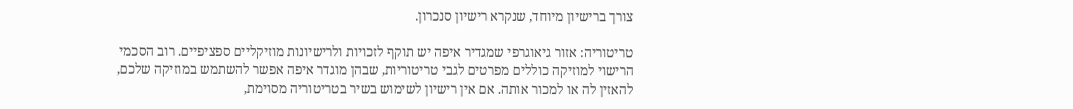צורך ברישיון מיוחד, שנקרא רישיון סנכרון.

טריטוריה: אזור גיאוגרפי שמגדיר איפה יש תוקף לזכויות ולרישיונות מוזיקליים ספציפיים. רוב הסכמי הרישוי למוזיקה כוללים מפרטים לגבי טריטוריות, שבהן מוגדר איפה אפשר להשתמש במוזיקה שלכם, להאזין לה או למכור אותה. אם אין רישיון לשימוש בשיר בטריטוריה מסוימת,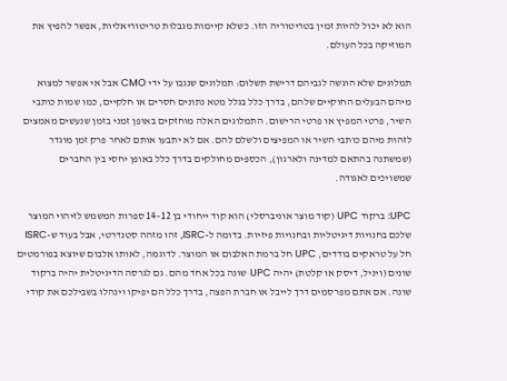הוא לא יכול להיות זמין בטריטוריה הזו. כשלא קיימות מגבלות טריטוריאליות, אפשר להפיץ את המוזיקה בכל העולם.

תמלוגים שלא הוגשה לגביהם דרישת תשלום: תמלוגים שנגבו על ידי CMO אבל אי אפשר למצוא מיהם הבעלים החוקיים שלהם, בדרך כלל בגלל מטא נתונים חסרים או חלקיים, כמו שמות כותבי השיר, פרטי המפיץ או פרטי הרישום. התמלוגים האלה מוחזקים באופן זמני בזמן שנעשים מאמצים לזהות מיהם כותבי השיר או המפיצים ולשלם להם. אם לא יתבעו אותם לאחר פרק זמן מוגדר (שמשתנה בהתאם למדינה ולארגון), הכספים מחולקים בדרך כלל באופן יחסי בין החברים שמשויכים לאגודה.

UPC: ברקוד UPC (קוד מוצר אוניברסלי) הוא קוד ייחודי בן 12–14 ספרות המשמש לזיהוי המוצר שלכם בחנויות דיגיטליות ובחנויות פיזיות. בדומה ל-ISRC, זהו מזהה סטנדרטי, אבל בעוד ש-ISRC חל על טראקים בודדים, UPC חל ברמת האלבום או המוצר. לדוגמה, לאותו אלבום שיוצא בפורמטים שונים (ויניל, דיסק או קלטת) יהיה UPC שונה בכל אחד מהם. גם לגרסה הדיגיטלית יהיה ברקוד שונה. אם אתם מפרסמים דרך לייבל או חברת הפצה, בדרך כלל הם יפיקו וינהלו בשבילכם את קודי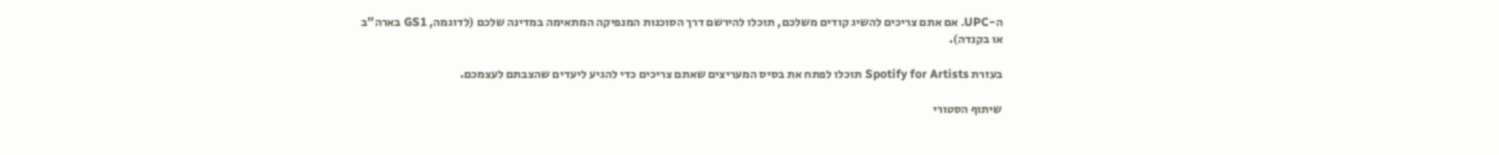ה-UPC. אם אתם צריכים להשיג קודים משלכם, תוכלו להירשם דרך הסוכנות המנפיקה המתאימה במדינה שלכם (לדוגמה, GS1 בארה"ב או בקנדה).

בעזרת Spotify for Artists תוכלו לפתח את בסיס המעריצים שאתם צריכים כדי להגיע ליעדים שהצבתם לעצמכם.

שיתוף הסטורי